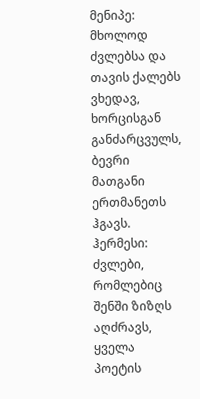მენიპე: მხოლოდ ძვლებსა და თავის ქალებს ვხედავ, ხორცისგან განძარცვულს, ბევრი მათგანი ერთმანეთს ჰგავს.
ჰერმესი: ძვლები, რომლებიც შენში ზიზღს აღძრავს, ყველა პოეტის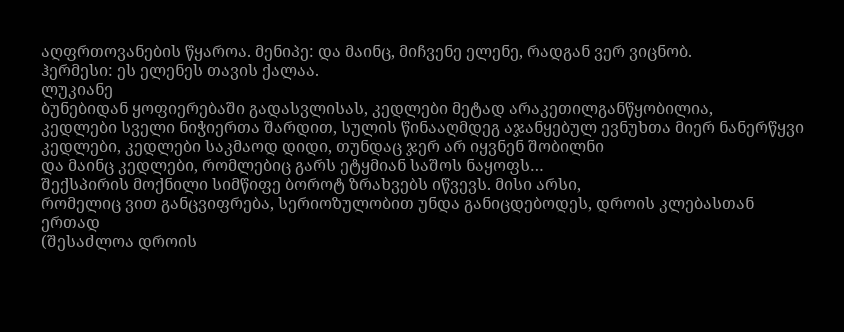აღფრთოვანების წყაროა. მენიპე: და მაინც, მიჩვენე ელენე, რადგან ვერ ვიცნობ.
ჰერმესი: ეს ელენეს თავის ქალაა.
ლუკიანე
ბუნებიდან ყოფიერებაში გადასვლისას, კედლები მეტად არაკეთილგანწყობილია,
კედლები სველი ნიჭიერთა შარდით, სულის წინააღმდეგ აჯანყებულ ევნუხთა მიერ ნანერწყვი კედლები, კედლები საკმაოდ დიდი, თუნდაც ჯერ არ იყვნენ შობილნი
და მაინც კედლები, რომლებიც გარს ეტყმიან საშოს ნაყოფს…
შექსპირის მოქნილი სიმწიფე ბოროტ ზრახვებს იწვევს. მისი არსი,
რომელიც ვით განცვიფრება, სერიოზულობით უნდა განიცდებოდეს, დროის კლებასთან ერთად
(შესაძლოა დროის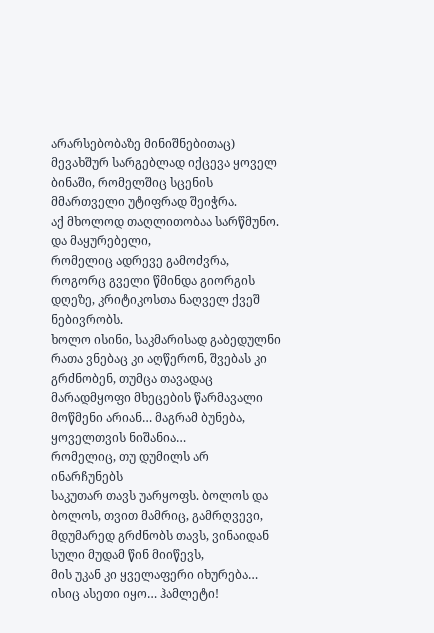არარსებობაზე მინიშნებითაც) მევახშურ სარგებლად იქცევა ყოველ ბინაში, რომელშიც სცენის მმართველი უტიფრად შეიჭრა.
აქ მხოლოდ თაღლითობაა სარწმუნო. და მაყურებელი,
რომელიც ადრევე გამოძვრა, როგორც გველი წმინდა გიორგის დღეზე, კრიტიკოსთა ნაღველ ქვეშ ნებივრობს.
ხოლო ისინი, საკმარისად გაბედულნი რათა ვნებაც კი აღწერონ, შვებას კი გრძნობენ, თუმცა თავადაც
მარადმყოფი მხეცების წარმავალი მოწმენი არიან… მაგრამ ბუნება, ყოველთვის ნიშანია…
რომელიც, თუ დუმილს არ ინარჩუნებს
საკუთარ თავს უარყოფს. ბოლოს და ბოლოს, თვით მამრიც, გამრღვევი, მდუმარედ გრძნობს თავს, ვინაიდან
სული მუდამ წინ მიიწევს,
მის უკან კი ყველაფერი იხურება…
ისიც ასეთი იყო… ჰამლეტი!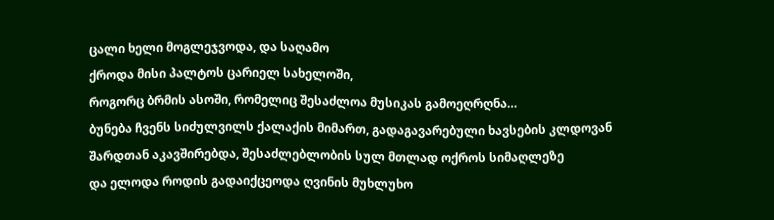ცალი ხელი მოგლეჯვოდა, და საღამო
ქროდა მისი პალტოს ცარიელ სახელოში,
როგორც ბრმის ასოში, რომელიც შესაძლოა მუსიკას გამოეღრღნა…
ბუნება ჩვენს სიძულვილს ქალაქის მიმართ, გადაგავარებული ხავსების კლდოვან შარდთან აკავშირებდა, შესაძლებლობის სულ მთლად ოქროს სიმაღლეზე
და ელოდა როდის გადაიქცეოდა ღვინის მუხლუხო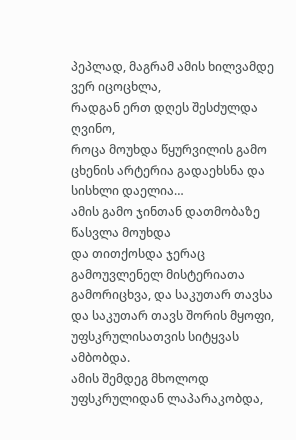პეპლად, მაგრამ ამის ხილვამდე ვერ იცოცხლა,
რადგან ერთ დღეს შესძულდა ღვინო,
როცა მოუხდა წყურვილის გამო ცხენის არტერია გადაეხსნა და სისხლი დაელია…
ამის გამო ჯინთან დათმობაზე წასვლა მოუხდა
და თითქოსდა ჯერაც გამოუვლენელ მისტერიათა გამორიცხვა, და საკუთარ თავსა და საკუთარ თავს შორის მყოფი, უფსკრულისათვის სიტყვას ამბობდა.
ამის შემდეგ მხოლოდ უფსკრულიდან ლაპარაკობდა,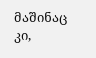მაშინაც კი,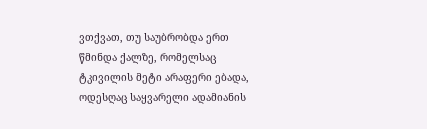ვთქვათ, თუ საუბრობდა ერთ წმინდა ქალზე, რომელსაც ტკივილის მეტი არაფერი ებადა,
ოდესღაც საყვარელი ადამიანის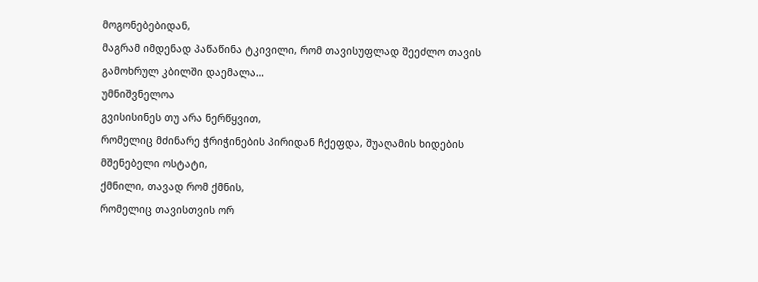მოგონებებიდან,
მაგრამ იმდენად პაწაწინა ტკივილი, რომ თავისუფლად შეეძლო თავის გამოხრულ კბილში დაემალა…
უმნიშვნელოა
გვისისინეს თუ არა ნერწყვით,
რომელიც მძინარე ჭრიჭინების პირიდან ჩქეფდა, შუაღამის ხიდების მშენებელი ოსტატი,
ქმნილი, თავად რომ ქმნის,
რომელიც თავისთვის ორ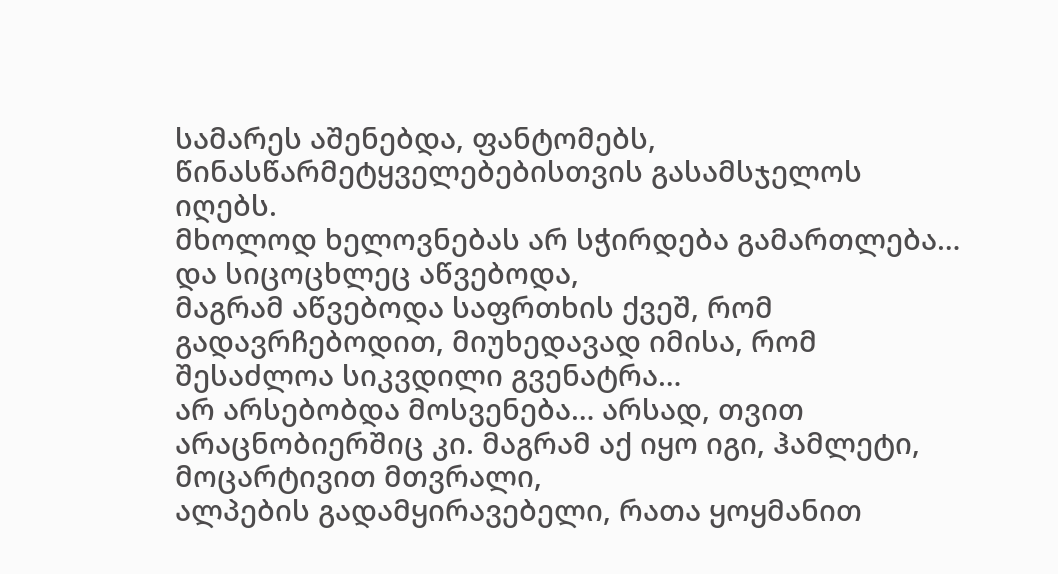სამარეს აშენებდა, ფანტომებს, წინასწარმეტყველებებისთვის გასამსჯელოს იღებს.
მხოლოდ ხელოვნებას არ სჭირდება გამართლება… და სიცოცხლეც აწვებოდა,
მაგრამ აწვებოდა საფრთხის ქვეშ, რომ გადავრჩებოდით, მიუხედავად იმისა, რომ შესაძლოა სიკვდილი გვენატრა…
არ არსებობდა მოსვენება… არსად, თვით არაცნობიერშიც კი. მაგრამ აქ იყო იგი, ჰამლეტი, მოცარტივით მთვრალი,
ალპების გადამყირავებელი, რათა ყოყმანით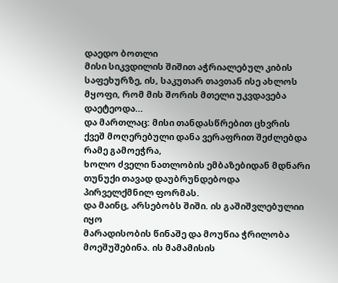დაედო ბოთლი
მისი სიკვდილის შიშით აჭრიალებულ კიბის საფეხურზე, ის, საკუთარ თავთან ისე ახლოს მყოფი, რომ მის შორის მთელი უკვდავება დაეტეოდა…
და მართლაც: მისი თანდასწრებით ცხვრის ქვეშ მოღერებული დანა ვერაფრით შეძლებდა რამე გამოეჭრა,
ხოლო ძველი ნათლობის ემბაზებიდან მდნარი თუნუქი თავად დაუბრუნდებოდა პირველქმნილ ფორმას.
და მაინც, არსებობს შიში. ის გაშიშვლებულიი იყო
მარადისობის წინაშე და მოუწია ჭრილობა მოეშუშებინა. ის მამამისის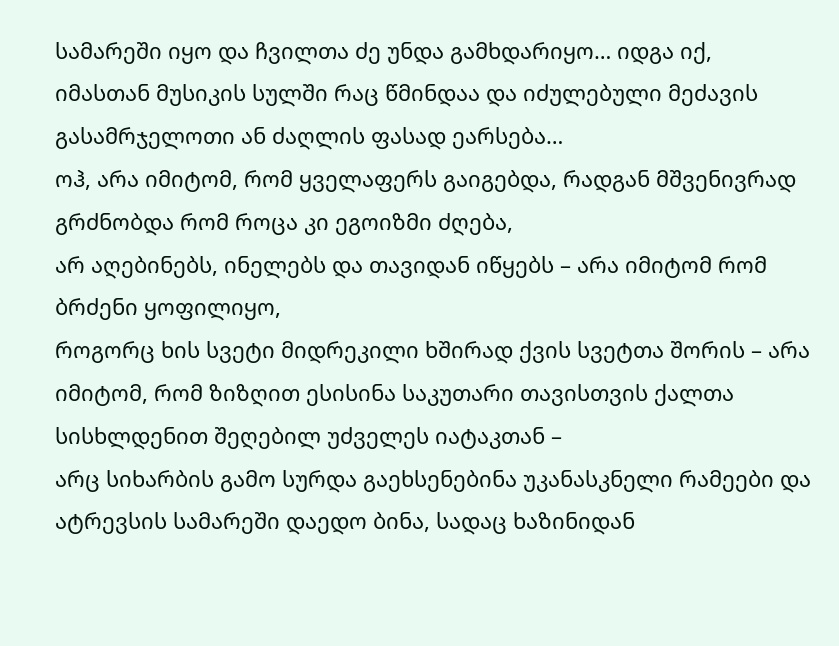სამარეში იყო და ჩვილთა ძე უნდა გამხდარიყო… იდგა იქ,
იმასთან მუსიკის სულში რაც წმინდაა და იძულებული მეძავის გასამრჯელოთი ან ძაღლის ფასად ეარსება…
ოჰ, არა იმიტომ, რომ ყველაფერს გაიგებდა, რადგან მშვენივრად გრძნობდა რომ როცა კი ეგოიზმი ძღება,
არ აღებინებს, ინელებს და თავიდან იწყებს – არა იმიტომ რომ ბრძენი ყოფილიყო,
როგორც ხის სვეტი მიდრეკილი ხშირად ქვის სვეტთა შორის – არა იმიტომ, რომ ზიზღით ესისინა საკუთარი თავისთვის ქალთა სისხლდენით შეღებილ უძველეს იატაკთან –
არც სიხარბის გამო სურდა გაეხსენებინა უკანასკნელი რამეები და
ატრევსის სამარეში დაედო ბინა, სადაც ხაზინიდან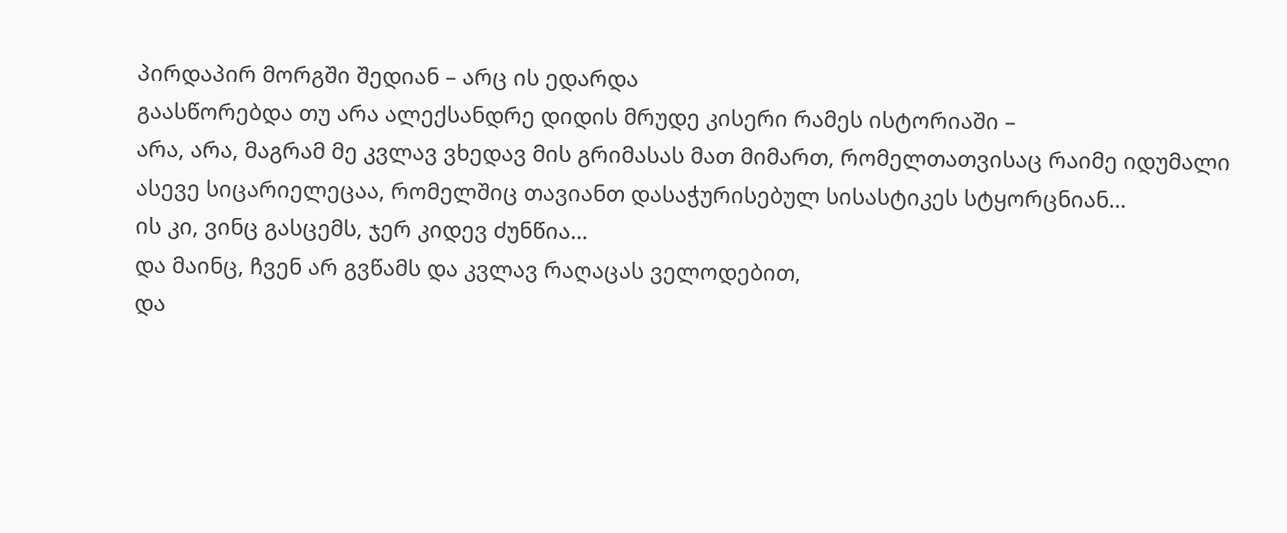პირდაპირ მორგში შედიან – არც ის ედარდა
გაასწორებდა თუ არა ალექსანდრე დიდის მრუდე კისერი რამეს ისტორიაში –
არა, არა, მაგრამ მე კვლავ ვხედავ მის გრიმასას მათ მიმართ, რომელთათვისაც რაიმე იდუმალი
ასევე სიცარიელეცაა, რომელშიც თავიანთ დასაჭურისებულ სისასტიკეს სტყორცნიან…
ის კი, ვინც გასცემს, ჯერ კიდევ ძუნწია…
და მაინც, ჩვენ არ გვწამს და კვლავ რაღაცას ველოდებით,
და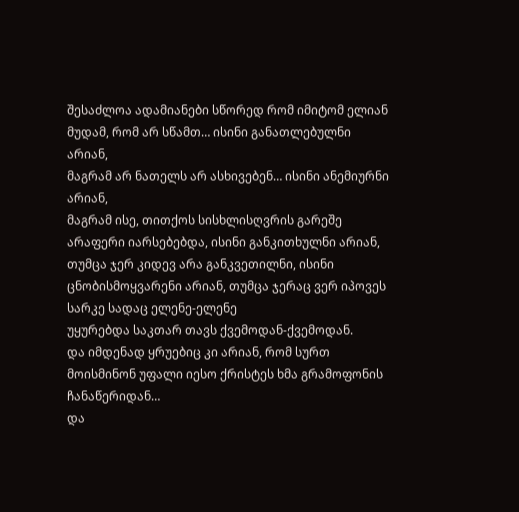შესაძლოა ადამიანები სწორედ რომ იმიტომ ელიან მუდამ, რომ არ სწამთ… ისინი განათლებულნი არიან,
მაგრამ არ ნათელს არ ასხივებენ… ისინი ანემიურნი არიან,
მაგრამ ისე, თითქოს სისხლისღვრის გარეშე არაფერი იარსებებდა, ისინი განკითხულნი არიან, თუმცა ჯერ კიდევ არა განკვეთილნი, ისინი ცნობისმოყვარენი არიან, თუმცა ჯერაც ვერ იპოვეს სარკე სადაც ელენე-ელენე
უყურებდა საკთარ თავს ქვემოდან-ქვემოდან.
და იმდენად ყრუებიც კი არიან, რომ სურთ მოისმინონ უფალი იესო ქრისტეს ხმა გრამოფონის ჩანაწერიდან…
და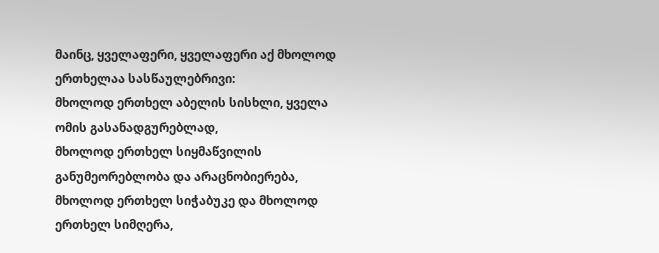მაინც, ყველაფერი, ყველაფერი აქ მხოლოდ ერთხელაა სასწაულებრივი:
მხოლოდ ერთხელ აბელის სისხლი, ყველა ომის გასანადგურებლად,
მხოლოდ ერთხელ სიყმაწვილის განუმეორებლობა და არაცნობიერება, მხოლოდ ერთხელ სიჭაბუკე და მხოლოდ ერთხელ სიმღერა,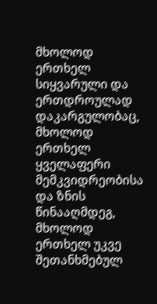მხოლოდ ერთხელ სიყვარული და ერთდროულად დაკარგულობაც, მხოლოდ ერთხელ ყველაფერი მემკვიდრეობისა და ზნის წინააღმდეგ,
მხოლოდ ერთხელ უკვე შეთანხმებულ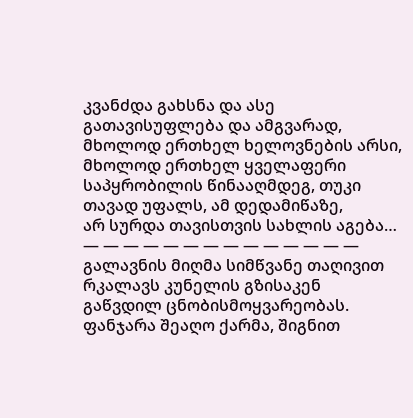კვანძდა გახსნა და ასე გათავისუფლება და ამგვარად, მხოლოდ ერთხელ ხელოვნების არსი,
მხოლოდ ერთხელ ყველაფერი საპყრობილის წინააღმდეგ, თუკი თავად უფალს, ამ დედამიწაზე,
არ სურდა თავისთვის სახლის აგება…
— — — — — — — — — — — — — —
გალავნის მიღმა სიმწვანე თაღივით რკალავს კუნელის გზისაკენ გაწვდილ ცნობისმოყვარეობას. ფანჯარა შეაღო ქარმა, შიგნით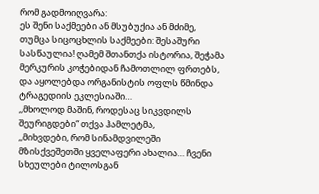რომ გადმოიღვარა:
ეს შენი საქმეები ან მსუბუქია ან მძიმე,
თუმცა სიცოცხლის საქმეები: შესაშური სასწაულია! ღამემ შთანთქა ისტორია, შეჭამა მერკურის კოჭებიდან ჩამოთლილ ფრთებს,
და აყოლებდა ორგანისტის ოფლს წმინდა ტრაგედიის ეკლესიაში…
,,მხოლოდ მაშინ, როდესაც სიკვდილს შეურიგდები“ თქვა ჰამლეტმა,
,,მიხვდები, რომ სინამდვილეში მზისქვეშეთში ყველაფერი ახალია… ჩვენი სხეულები ტილოსგან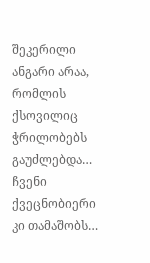შეკერილი ანგარი არაა,
რომლის ქსოვილიც ჭრილობებს გაუძლებდა… ჩვენი ქვეცნობიერი კი თამაშობს…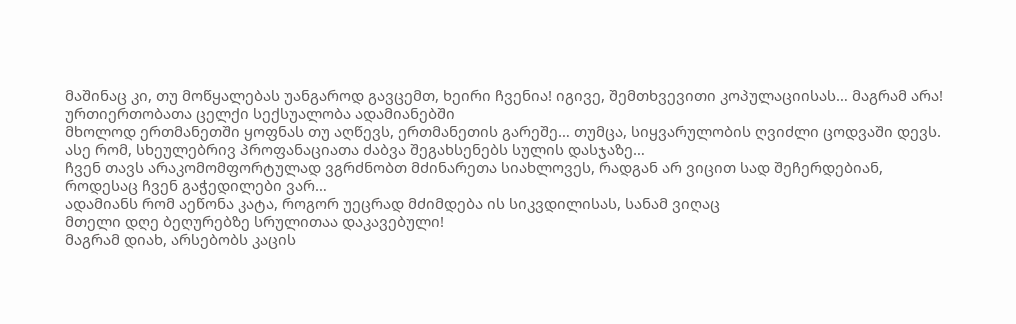მაშინაც კი, თუ მოწყალებას უანგაროდ გავცემთ, ხეირი ჩვენია! იგივე, შემთხვევითი კოპულაციისას… მაგრამ არა! ურთიერთობათა ცელქი სექსუალობა ადამიანებში
მხოლოდ ერთმანეთში ყოფნას თუ აღწევს, ერთმანეთის გარეშე… თუმცა, სიყვარულობის ღვიძლი ცოდვაში დევს.
ასე რომ, სხეულებრივ პროფანაციათა ძაბვა შეგახსენებს სულის დასჯაზე…
ჩვენ თავს არაკომომფორტულად ვგრძნობთ მძინარეთა სიახლოვეს, რადგან არ ვიცით სად შეჩერდებიან,
როდესაც ჩვენ გაჭედილები ვარ…
ადამიანს რომ აეწონა კატა, როგორ უეცრად მძიმდება ის სიკვდილისას, სანამ ვიღაც
მთელი დღე ბეღურებზე სრულითაა დაკავებული!
მაგრამ დიახ, არსებობს კაცის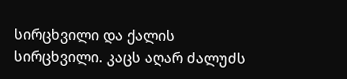სირცხვილი და ქალის სირცხვილი. კაცს აღარ ძალუძს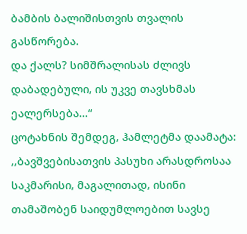ბამბის ბალიშისთვის თვალის გასწორება.
და ქალს? სიმშრალისას ძლივს დაბადებული, ის უკვე თავსხმას ეალერსება…“
ცოტახნის შემდეგ, ჰამლეტმა დაამატა: ,,ბავშვებისათვის პასუხი არასდროსაა საკმარისი, მაგალითად, ისინი თამაშობენ საიდუმლოებით სავსე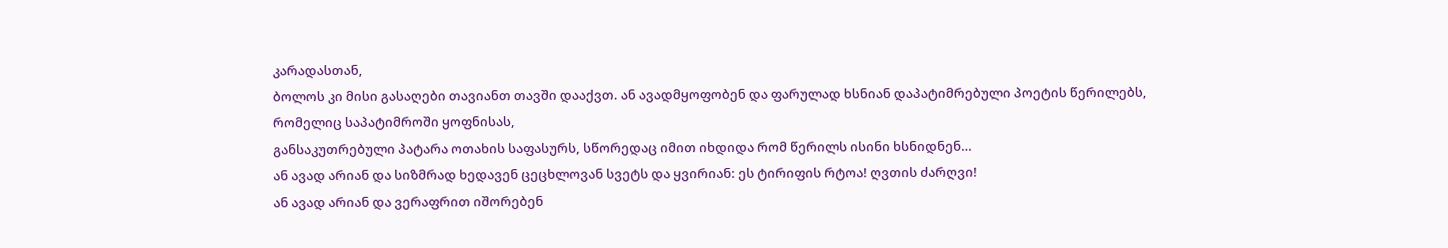კარადასთან,
ბოლოს კი მისი გასაღები თავიანთ თავში დააქვთ. ან ავადმყოფობენ და ფარულად ხსნიან დაპატიმრებული პოეტის წერილებს,
რომელიც საპატიმროში ყოფნისას,
განსაკუთრებული პატარა ოთახის საფასურს, სწორედაც იმით იხდიდა რომ წერილს ისინი ხსნიდნენ…
ან ავად არიან და სიზმრად ხედავენ ცეცხლოვან სვეტს და ყვირიან: ეს ტირიფის რტოა! ღვთის ძარღვი!
ან ავად არიან და ვერაფრით იშორებენ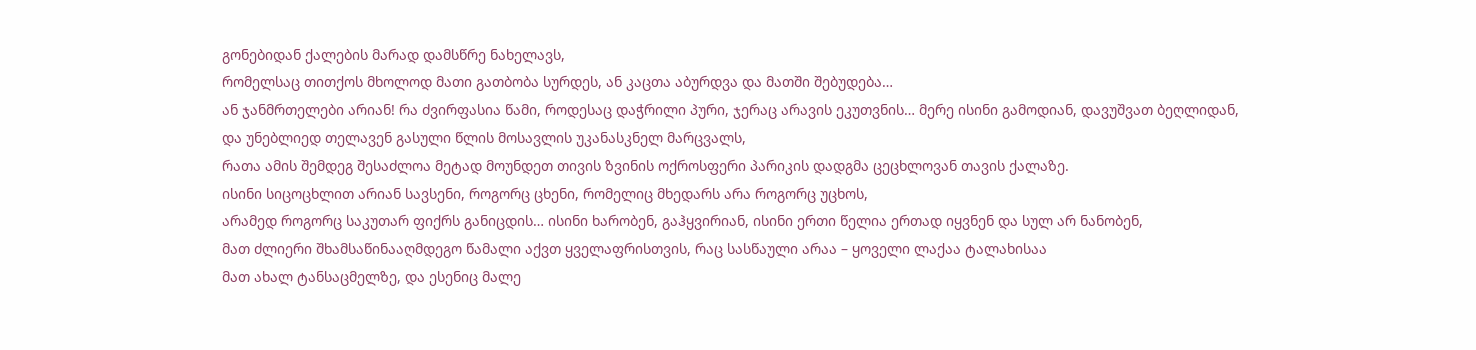გონებიდან ქალების მარად დამსწრე ნახელავს,
რომელსაც თითქოს მხოლოდ მათი გათბობა სურდეს, ან კაცთა აბურდვა და მათში შებუდება…
ან ჯანმრთელები არიან! რა ძვირფასია წამი, როდესაც დაჭრილი პური, ჯერაც არავის ეკუთვნის… მერე ისინი გამოდიან, დავუშვათ ბეღლიდან,
და უნებლიედ თელავენ გასული წლის მოსავლის უკანასკნელ მარცვალს,
რათა ამის შემდეგ შესაძლოა მეტად მოუნდეთ თივის ზვინის ოქროსფერი პარიკის დადგმა ცეცხლოვან თავის ქალაზე.
ისინი სიცოცხლით არიან სავსენი, როგორც ცხენი, რომელიც მხედარს არა როგორც უცხოს,
არამედ როგორც საკუთარ ფიქრს განიცდის… ისინი ხარობენ, გაჰყვირიან, ისინი ერთი წელია ერთად იყვნენ და სულ არ ნანობენ,
მათ ძლიერი შხამსაწინააღმდეგო წამალი აქვთ ყველაფრისთვის, რაც სასწაული არაა – ყოველი ლაქაა ტალახისაა
მათ ახალ ტანსაცმელზე, და ესენიც მალე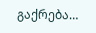გაქრება…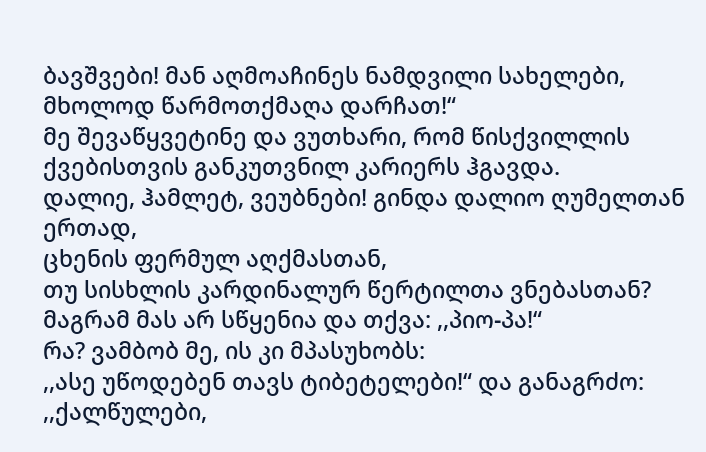ბავშვები! მან აღმოაჩინეს ნამდვილი სახელები, მხოლოდ წარმოთქმაღა დარჩათ!“
მე შევაწყვეტინე და ვუთხარი, რომ წისქვილლის ქვებისთვის განკუთვნილ კარიერს ჰგავდა.
დალიე, ჰამლეტ, ვეუბნები! გინდა დალიო ღუმელთან ერთად,
ცხენის ფერმულ აღქმასთან,
თუ სისხლის კარდინალურ წერტილთა ვნებასთან? მაგრამ მას არ სწყენია და თქვა: ,,პიო-პა!“
რა? ვამბობ მე, ის კი მპასუხობს:
,,ასე უწოდებენ თავს ტიბეტელები!“ და განაგრძო: ,,ქალწულები,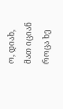ო, დიახ,
მათ იციან როცა ხე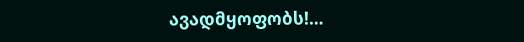ავადმყოფობს!…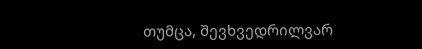თუმცა, შევხვედრილვარ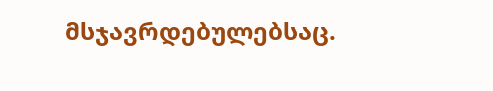მსჯავრდებულებსაც.